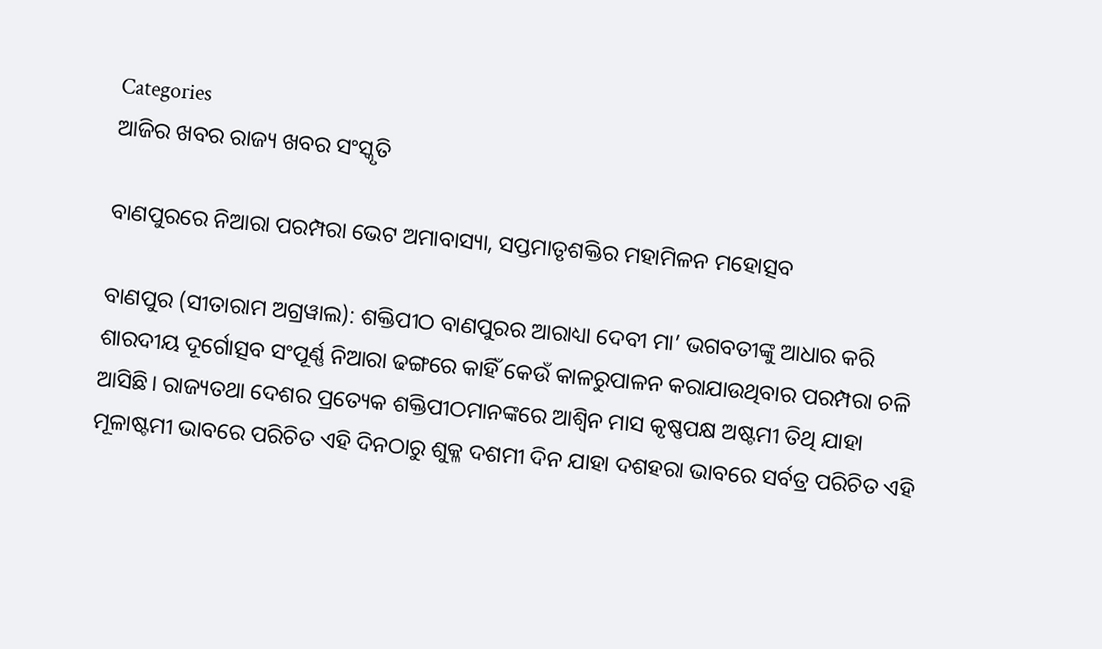Categories
ଆଜିର ଖବର ରାଜ୍ୟ ଖବର ସଂସ୍କୃତି

ବାଣପୁରରେ ନିଆରା ପରମ୍ପରା ଭେଟ ଅମାବାସ୍ୟା, ସପ୍ତମାତୃଶକ୍ତିର ମହାମିଳନ ମହୋତ୍ସବ

ବାଣପୁର (ସୀତାରାମ ଅଗ୍ରୱାଲ): ଶକ୍ତିପୀଠ ବାଣପୁରର ଆରାଧ୍ୟା ଦେବୀ ମା’ ଭଗବତୀଙ୍କୁ ଆଧାର କରି ଶାରଦୀୟ ଦୂର୍ଗୋତ୍ସବ ସଂପୂର୍ଣ୍ଣ ନିଆରା ଢଙ୍ଗରେ କାହିଁ କେଉଁ କାଳରୁପାଳନ କରାଯାଉଥିବାର ପରମ୍ପରା ଚଳି ଆସିଛି। ରାଜ୍ୟତଥା ଦେଶର ପ୍ରତ୍ୟେକ ଶକ୍ତିପୀଠମାନଙ୍କରେ ଆଶ୍ଵିନ ମାସ କୃଷ୍ଣପକ୍ଷ ଅଷ୍ଟମୀ ତିଥି ଯାହା ମୂଳାଷ୍ଟମୀ ଭାବରେ ପରିଚିତ ଏହି ଦିନଠାରୁ ଶୁକ୍ଳ ଦଶମୀ ଦିନ ଯାହା ଦଶହରା ଭାବରେ ସର୍ବତ୍ର ପରିଚିତ ଏହି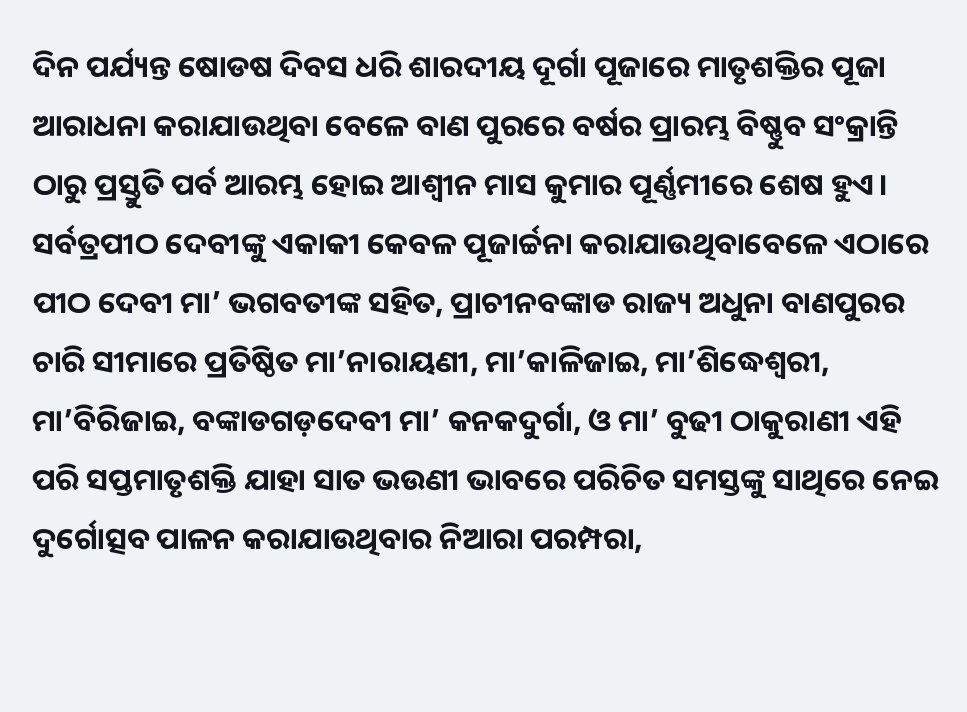ଦିନ ପର୍ଯ୍ୟନ୍ତ ଷୋଡଷ ଦିବସ ଧରି ଶାରଦୀୟ ଦୂର୍ଗା ପୂଜାରେ ମାତୃଶକ୍ତିର ପୂଜା ଆରାଧନା କରାଯାଉଥିବା ବେଳେ ବାଣ ପୁରରେ ବର୍ଷର ପ୍ରାରମ୍ଭ ବିଷ୍ଣୁବ ସଂକ୍ରାନ୍ତି ଠାରୁ ପ୍ରସ୍ତୁତି ପର୍ବ ଆରମ୍ଭ ହୋଇ ଆଶ୍ଵୀନ ମାସ କୁମାର ପୂର୍ଣ୍ଣମୀରେ ଶେଷ ହୁଏ। ସର୍ବତ୍ରପୀଠ ଦେବୀଙ୍କୁ ଏକାକୀ କେବଳ ପୂଜାର୍ଚ୍ଚନା କରାଯାଉଥିବାବେଳେ ଏଠାରେ ପୀଠ ଦେବୀ ମା’ ଭଗବତୀଙ୍କ ସହିତ, ପ୍ରାଚୀନବଙ୍କାଡ ରାଜ୍ୟ ଅଧୁନା ବାଣପୁରର ଚାରି ସୀମାରେ ପ୍ରତିଷ୍ଠିତ ମା’ନାରାୟଣୀ, ମା’କାଳିଜାଇ, ମା’ଶିଦ୍ଧେଶ୍ଵରୀ, ମା’ବିରିଜାଇ, ବଙ୍କାଡଗଡ଼ଦେବୀ ମା’ କନକଦୁର୍ଗା, ଓ ମା’ ବୁଢୀ ଠାକୁରାଣୀ ଏହି ପରି ସପ୍ତମାତୃଶକ୍ତି ଯାହା ସାତ ଭଉଣୀ ଭାବରେ ପରିଚିତ ସମସ୍ତଙ୍କୁ ସାଥିରେ ନେଇ ଦୁର୍ଗୋତ୍ସବ ପାଳନ କରାଯାଉଥିବାର ନିଆରା ପରମ୍ପରା,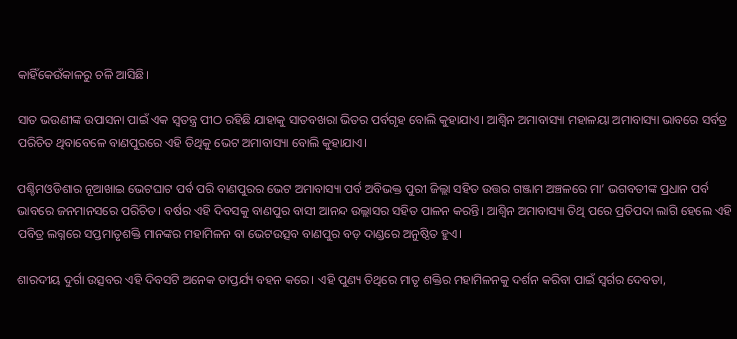କାହିଁକେଉଁକାଳରୁ ଚଳି ଆସିଛି।

ସାତ ଭଉଣୀଙ୍କ ଉପାସନା ପାଇଁ ଏକ ସ୍ଵତନ୍ତ୍ର ପୀଠ ରହିଛି ଯାହାକୁ ସାତବଖରା ଭିତର ପର୍ବଗୃହ ବୋଲି କୁହାଯାଏ। ଆଶ୍ଵିନ ଅମାବାସ୍ୟା ମହାଳୟା ଅମାବାସ୍ୟା ଭାବରେ ସର୍ବତ୍ର ପରିଚିତ ଥିବାବେଳେ ବାଣପୁରରେ ଏହି ତିଥିକୁ ଭେଟ ଅମାବାସ୍ୟା ବୋଲି କୁହାଯାଏ।

ପଶ୍ଚିମଓଡିଶାର ନୂଆଖାଇ ଭେଟଘାଟ ପର୍ବ ପରି ବାଣପୁରର ଭେଟ ଅମାବାସ୍ୟା ପର୍ବ ଅବିଭକ୍ତ ପୁରୀ ଜିଲ୍ଲା ସହିତ ଉତ୍ତର ଗଞ୍ଜାମ ଅଞ୍ଚଳରେ ମା’ ଭଗବତୀଙ୍କ ପ୍ରଧାନ ପର୍ବ ଭାବରେ ଜନମାନସରେ ପରିଚିତ। ବର୍ଷର ଏହି ଦିବସକୁ ବାଣପୁର ବାସୀ ଆନନ୍ଦ ଉଲ୍ଲାସର ସହିତ ପାଳନ କରନ୍ତି। ଆଶ୍ଵିନ ଅମାବାସ୍ୟା ତିଥି ପରେ ପ୍ରତିପଦା ଲାଗି ହେଲେ ଏହି ପବିତ୍ର ଲଗ୍ନରେ ସପ୍ତମାତୃଶକ୍ତି ମାନଙ୍କର ମହାମିଳନ ବା ଭେଟଉତ୍ସବ ବାଣପୁର ବଡ଼ ଦାଣ୍ଡରେ ଅନୁଷ୍ଠିତ ହୁଏ।

ଶାରଦୀୟ ଦୁର୍ଗା ଉତ୍ସବର ଏହି ଦିବସଟି ଅନେକ ତାପ୍ତର୍ଯ୍ୟ ବହନ କରେ। ଏହି ପୁଣ୍ୟ ତିଥିରେ ମାତୃ ଶକ୍ତିର ମହାମିଳନକୁ ଦର୍ଶନ କରିବା ପାଇଁ ସ୍ଵର୍ଗର ଦେବତା,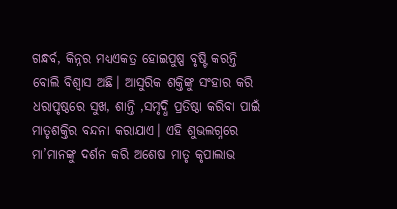ଗନ୍ଧର୍ବ, କିନ୍ନର ମଧ୍ୟଏକତ୍ର ହୋଇପୁଷ୍ପ ବୃଷ୍ଟି କରନ୍ତି ବୋଲି ବିଶ୍ୱାସ ଅଛି। ଆସୁରିକ ଶକ୍ତିଙ୍କୁ ସଂହାର କରି ଧରାପୃଷ୍ଠରେ ସୁଖ, ଶାନ୍ତି ,ସମୃଦ୍ଧି ପ୍ରତିଷ୍ଠା କରିବା ପାଇଁ ମାତୃଶକ୍ତିର ବନ୍ଦନା କରାଯାଏ। ଏହି ଶୁଭଲଗ୍ନରେ ମା’ମାନଙ୍କୁ ଦର୍ଶନ କରି ଅଶେଷ ମାତୃ କୃପାଲାଭ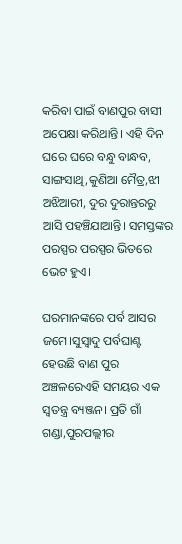କରିବା ପାଇଁ ବାଣପୁର ବାସୀ ଅପେକ୍ଷା କରିଥାନ୍ତି। ଏହି ଦିନ ଘରେ ଘରେ ବନ୍ଧୁ ବାନ୍ଧବ, ସାଙ୍ଗସାଥି,କୁଣିଆ ମୈତ୍ର,ଝୀ ଅଝିଆରୀ, ଦୁର ଦୁରାନ୍ତରରୁ ଆସି ପହଞ୍ଚିଯାଆନ୍ତି। ସମସ୍ତଙ୍କର ପରସ୍ପର ପରସ୍ପର ଭିତରେ ଭେଟ ହୁଏ।

ଘରମାନଙ୍କରେ ପର୍ବ ଆସର ଜମେ।ସୁସ୍ଵାଦୁ ପର୍ବଘାଣ୍ଟ ହେଉଛି ବାଣ ପୁର ଅଞ୍ଚଳରେଏହି ସମୟର ଏକ ସ୍ୱତନ୍ତ୍ର ବ୍ୟଞ୍ଜନ। ପ୍ରତି ଗାଁ ଗଣ୍ଡା,ପୁରପଲ୍ଲୀର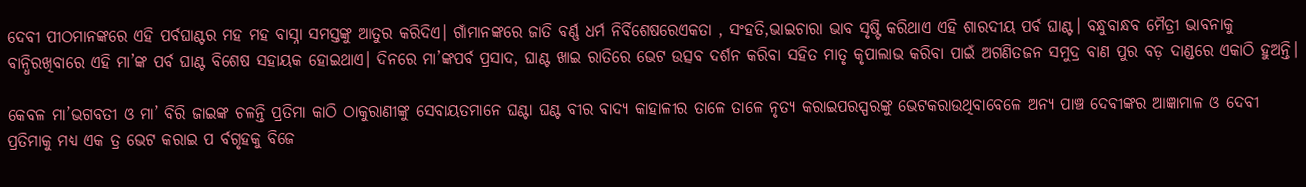ଦେବୀ ପୀଠମାନଙ୍କରେ ଏହି ପର୍ବଘାଣ୍ଟର ମହ ମହ ବାସ୍ନା ସମସ୍ତଙ୍କୁ ଆତୁର କରିଦିଏ। ଗାଁମାନଙ୍କରେ ଜାତି ବର୍ଣ୍ଣ ଧର୍ମ ନିର୍ବିଶେଷରେଏକତା , ସଂହତି,ଭାଇଚାରା ଭାବ ସୃଷ୍ଟି କରିଥାଏ ଏହି ଶାରଦୀୟ ପର୍ବ ଘାଣ୍ଟ। ବନ୍ଧୁବାନ୍ଧବ ମୈତ୍ରୀ ଭାବନାକୁ ବାନ୍ଧିରଖିବାରେ ଏହି ମା’ଙ୍କ ପର୍ବ ଘାଣ୍ଟ ବିଶେଷ ସହାୟକ ହୋଇଥାଏ। ଦିନରେ ମା’ଙ୍କପର୍ବ ପ୍ରସାଦ, ଘାଣ୍ଟ ଖାଇ ରାତିରେ ଭେଟ ଉତ୍ସବ ଦର୍ଶନ କରିବା ସହିତ ମାତୃ କୃପାଲାଭ କରିବା ପାଇଁ ଅଗଣିତଜନ ସମୁଦ୍ର ବାଣ ପୁର ବଡ଼ ଦାଣ୍ଡରେ ଏକାଠି ହୁଅନ୍ତି।

କେବଳ ମା’ଭଗବତୀ ଓ ମା’ ବିରି ଜାଇଙ୍କ ଚଳନ୍ତି ପ୍ରତିମା କାଠି ଠାକୁରାଣୀଙ୍କୁ ସେବାୟତମାନେ ଘଣ୍ଟା ଘଣ୍ଟ ବୀର ବାଦ୍ୟ କାହାଳୀର ତାଳେ ତାଳେ ନୃତ୍ୟ କରାଇପରସ୍ପରଙ୍କୁ ଭେଟକରାଉଥିବାବେଳେ ଅନ୍ୟ ପାଞ୍ଚ ଦେବୀଙ୍କର ଆଜ୍ଞାମାଳ ଓ ଦେବୀ ପ୍ରତିମାକୁ ମଧ୍ୟ ଏକ ତ୍ର ଭେଟ କରାଇ ପ ର୍ବଗୃହକୁ ବିଜେ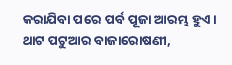କରାଯିବା ପରେ ପର୍ବ ପୂଜା ଆରମ୍ଭ ହୁଏ। ଥାଟ ପଟୁଆର ବାଜାରୋଷଣୀ,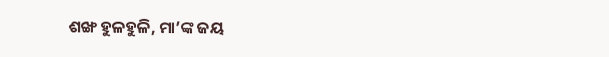ଶଙ୍ଖ ହୁଳହୁଳି, ମା’ଙ୍କ ଜୟ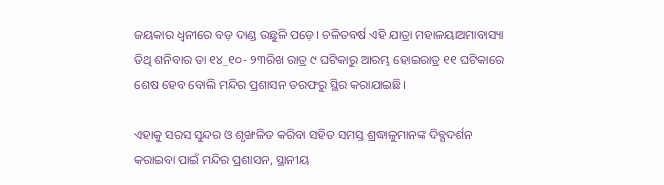ଜୟକାର ଧ୍ଵନୀରେ ବଡ଼ ଦାଣ୍ଡ ଉଛୁଳି ପଡ଼େ। ଚଳିତବର୍ଷ ଏହି ଯାତ୍ରା ମହାଳୟାଅମାବାସ୍ୟା ତିଥି ଶନିବାର ତା ୧୪_୧୦- ୨୩ରିଖ ରାତ୍ର ୯ ଘଟିକାରୁ ଆରମ୍ଭ ହୋଇରାତ୍ର ୧୧ ଘଟିକାରେ ଶେଷ ହେବ ବୋଲି ମନ୍ଦିର ପ୍ରଶାସନ ତରଫରୁ ସ୍ଥିର କରାଯାଇଛି।

ଏହାକୁ ସରସ ସୁନ୍ଦର ଓ ଶୃଙ୍ଖଳିତ କରିବା ସହିତ ସମସ୍ତ ଶ୍ରଦ୍ଧାଳୁମାନଙ୍କ ଦିବ୍ଯଦର୍ଶନ କରାଇବା ପାଇଁ ମନ୍ଦିର ପ୍ରଶାସନ, ସ୍ଥାନୀୟ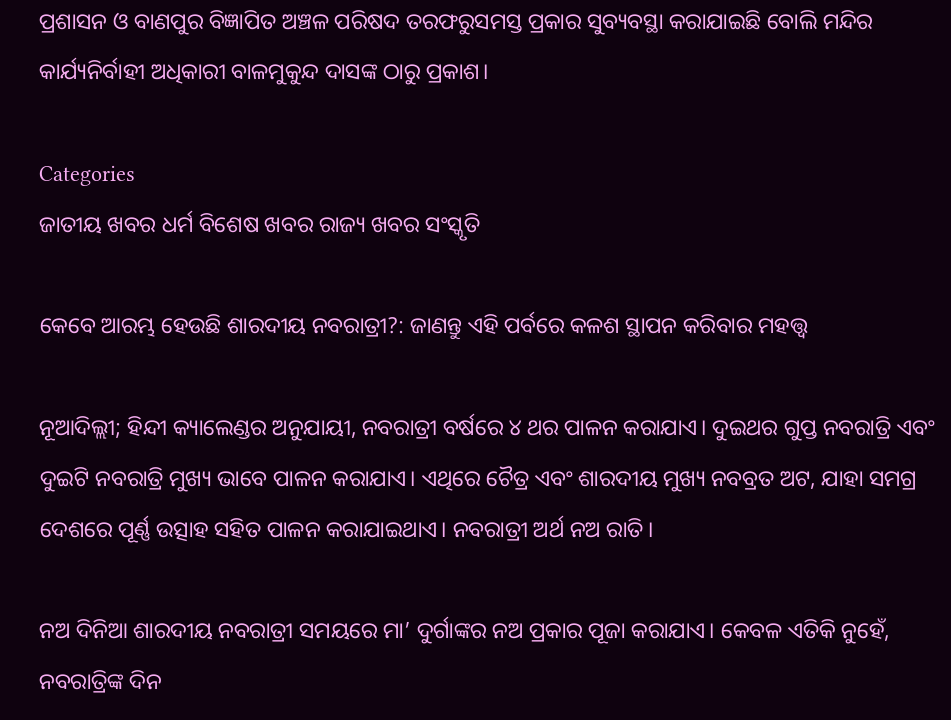ପ୍ରଶାସନ ଓ ବାଣପୁର ବିଜ୍ଞାପିତ ଅଞ୍ଚଳ ପରିଷଦ ତରଫରୁସମସ୍ତ ପ୍ରକାର ସୁବ୍ୟବସ୍ଥା କରାଯାଇଛି ବୋଲି ମନ୍ଦିର କାର୍ଯ୍ୟନିର୍ବାହୀ ଅଧିକାରୀ ବାଳମୁକୁନ୍ଦ ଦାସଙ୍କ ଠାରୁ ପ୍ରକାଶ।

Categories
ଜାତୀୟ ଖବର ଧର୍ମ ବିଶେଷ ଖବର ରାଜ୍ୟ ଖବର ସଂସ୍କୃତି

କେବେ ଆରମ୍ଭ ହେଉଛି ଶାରଦୀୟ ନବରାତ୍ରୀ?: ଜାଣନ୍ତୁ ଏହି ପର୍ବରେ କଳଶ ସ୍ଥାପନ କରିବାର ମହତ୍ତ୍ଵ

ନୂଆଦିଲ୍ଲୀ; ହିନ୍ଦୀ କ୍ୟାଲେଣ୍ଡର ଅନୁଯାୟୀ, ନବରାତ୍ରୀ ବର୍ଷରେ ୪ ଥର ପାଳନ କରାଯାଏ। ଦୁଇଥର ଗୁପ୍ତ ନବରାତ୍ରି ଏବଂ ଦୁଇଟି ନବରାତ୍ରି ମୁଖ୍ୟ ଭାବେ ପାଳନ କରାଯାଏ। ଏଥିରେ ଚୈତ୍ର ଏବଂ ଶାରଦୀୟ ମୁଖ୍ୟ ନବବ୍ରତ ଅଟ, ଯାହା ସମଗ୍ର ଦେଶରେ ପୂର୍ଣ୍ଣ ଉତ୍ସାହ ସହିତ ପାଳନ କରାଯାଇଥାଏ। ନବରାତ୍ରୀ ଅର୍ଥ ନଅ ରାତି।

ନଅ ଦିନିଆ ଶାରଦୀୟ ନବରାତ୍ରୀ ସମୟରେ ମା’ ଦୁର୍ଗାଙ୍କର ନଅ ପ୍ରକାର ପୂଜା କରାଯାଏ। କେବଳ ଏତିକି ନୁହେଁ, ନବରାତ୍ରିଙ୍କ ଦିନ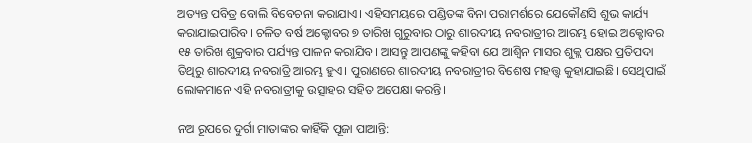ଅତ୍ୟନ୍ତ ପବିତ୍ର ବୋଲି ବିବେଚନା କରାଯାଏ। ଏହିସମୟରେ ପଣ୍ଡିତଙ୍କ ବିନା ପରାମର୍ଶରେ ଯେକୌଣସି ଶୁଭ କାର୍ଯ୍ୟ କରାଯାଇପାରିବ। ଚଳିତ ବର୍ଷ ଅକ୍ଟୋବର ୭ ତାରିଖ ଗୁରୁବାର ଠାରୁ ଶାରଦୀୟ ନବରାତ୍ରୀର ଆରମ୍ଭ ହୋଇ ଅକ୍ଟୋବର ୧୫ ତାରିଖ ଶୁକ୍ରବାର ପର୍ଯ୍ୟନ୍ତ ପାଳନ କରାଯିବ। ଆସନ୍ତୁ ଆପଣଙ୍କୁ କହିବା ଯେ ଆଶ୍ୱିନ ମାସର ଶୁକ୍ଲ ପକ୍ଷର ପ୍ରତିପଦା ତିଥିରୁ ଶାରଦୀୟ ନବରାତ୍ରି ଆରମ୍ଭ ହୁଏ। ପୁରାଣରେ ଶାରଦୀୟ ନବରାତ୍ରୀର ବିଶେଷ ମହତ୍ତ୍ୱ କୁହାଯାଇଛି। ସେଥିପାଇଁ ଲୋକମାନେ ଏହି ନବରାତ୍ରୀକୁ ଉତ୍ସାହର ସହିତ ଅପେକ୍ଷା କରନ୍ତି।

ନଅ ରୂପରେ ଦୁର୍ଗା ମାତାଙ୍କର କାହିଁକି ପୂଜା ପାଆନ୍ତି: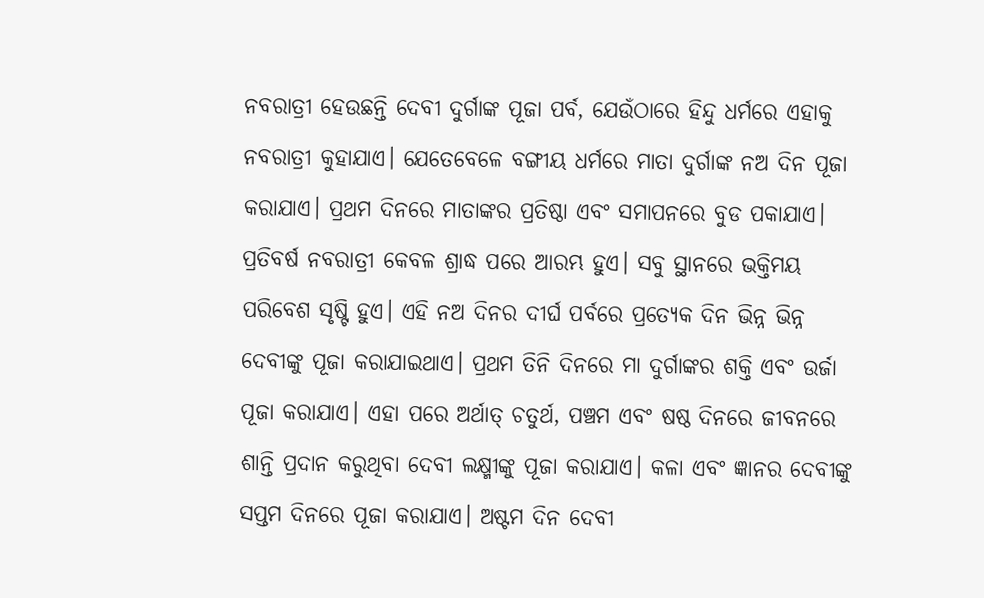ନବରାତ୍ରୀ ହେଉଛନ୍ତି ଦେବୀ ଦୁର୍ଗାଙ୍କ ପୂଜା ପର୍ବ, ଯେଉଁଠାରେ ହିନ୍ଦୁ ଧର୍ମରେ ଏହାକୁ ନବରାତ୍ରୀ କୁହାଯାଏ। ଯେତେବେଳେ ବଙ୍ଗୀୟ ଧର୍ମରେ ମାତା ଦୁର୍ଗାଙ୍କ ନଅ ଦିନ ପୂଜା କରାଯାଏ। ପ୍ରଥମ ଦିନରେ ମାତାଙ୍କର ପ୍ରତିଷ୍ଠା ଏବଂ ସମାପନରେ ବୁଡ ପକାଯାଏ। ପ୍ରତିବର୍ଷ ନବରାତ୍ରୀ କେବଳ ଶ୍ରାଦ୍ଧ ପରେ ଆରମ୍ଭ ହୁଏ। ସବୁ ସ୍ଥାନରେ ଭକ୍ତିମୟ ପରିବେଶ ସୃଷ୍ଟି ହୁଏ। ଏହି ନଅ ଦିନର ଦୀର୍ଘ ପର୍ବରେ ପ୍ରତ୍ୟେକ ଦିନ ଭିନ୍ନ ଭିନ୍ନ ଦେବୀଙ୍କୁ ପୂଜା କରାଯାଇଥାଏ। ପ୍ରଥମ ତିନି ଦିନରେ ମା ଦୁର୍ଗାଙ୍କର ଶକ୍ତି ଏବଂ ଉର୍ଜା ପୂଜା କରାଯାଏ। ଏହା ପରେ ଅର୍ଥାତ୍ ଚତୁର୍ଥ, ପଞ୍ଚମ ଏବଂ ଷଷ୍ଠ ଦିନରେ ଜୀବନରେ ଶାନ୍ତି ପ୍ରଦାନ କରୁଥିବା ଦେବୀ ଲକ୍ଷ୍ମୀଙ୍କୁ ପୂଜା କରାଯାଏ। କଳା ଏବଂ ଜ୍ଞାନର ଦେବୀଙ୍କୁ ସପ୍ତମ ଦିନରେ ପୂଜା କରାଯାଏ। ଅଷ୍ଟମ ଦିନ ଦେବୀ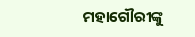ମହାଗୌରୀଙ୍କୁ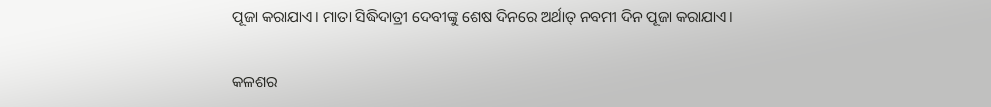ପୂଜା କରାଯାଏ। ମାତା ସିଦ୍ଧିଦାତ୍ରୀ ଦେବୀଙ୍କୁ ଶେଷ ଦିନରେ ଅର୍ଥାତ୍ ନବମୀ ଦିନ ପୂଜା କରାଯାଏ।

କଳଶର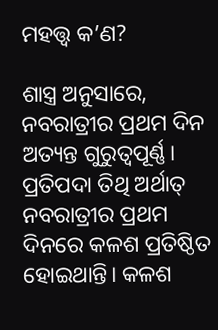ମହତ୍ତ୍ୱ କ’ଣ?

ଶାସ୍ତ୍ର ଅନୁସାରେ, ନବରାତ୍ରୀର ପ୍ରଥମ ଦିନ ଅତ୍ୟନ୍ତ ଗୁରୁତ୍ୱପୂର୍ଣ୍ଣ। ପ୍ରତିପଦା ତିଥି ଅର୍ଥାତ୍ ନବରାତ୍ରୀର ପ୍ରଥମ ଦିନରେ କଳଶ ପ୍ରତିଷ୍ଠିତ ହୋଇଥାନ୍ତି। କଳଶ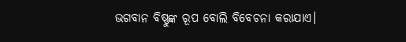ଭଗବାନ ବିଷ୍ଣୁଙ୍କ ରୂପ ବୋଲି ବିବେଚନା କରାଯାଏ।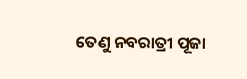ତେଣୁ ନବରାତ୍ରୀ ପୂଜା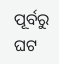ପୂର୍ବରୁ ଘଟ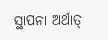ସ୍ଥାପନା ଅର୍ଥାତ୍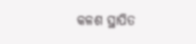କଳଶ ସ୍ଥାପିତ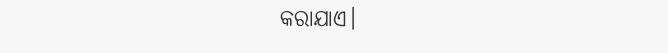କରାଯାଏ।